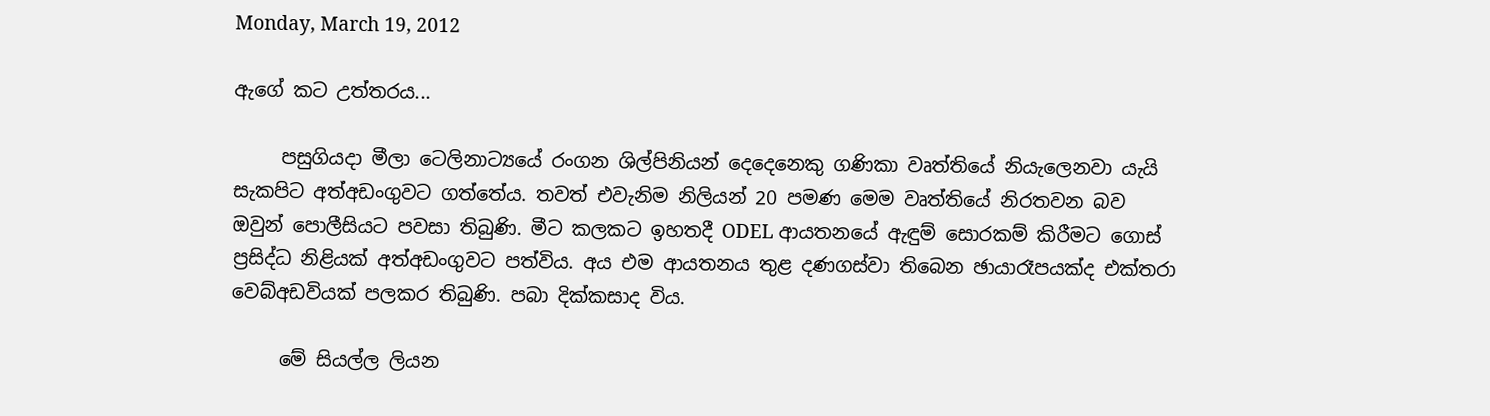Monday, March 19, 2012

ඇගේ කට උත්තරය...

     පසුගියදා මීලා ටෙලිනාට්‍යයේ රංගන ශිල්පිනියන් දෙදෙනෙකු ගණිකා වෘත්තියේ නියැලෙනවා යැයි සැකපිට අත්අඩංගුවට ගත්තේය. තවත් එවැනිම නිලියන් 20 පමණ මෙම වෘත්තියේ නිරතවන බව ඔවුන් පොලීසියට පවසා තිබුණි. මීට කලකට ඉහතදී ODEL ආයතනයේ ඇඳුම් සොරකම් කිරීමට ගොස් ප්‍රසිද්ධ නිළියක් අත්අඩංගුවට පත්විය. අය එම ආයතනය තුළ දණගස්වා තිබෙන ඡායාරෑපයක්ද එක්තරා වෙබ්අඩවියක් පලකර තිබුණි. පබා දික්කසාද විය.

     මේ සියල්ල ලියන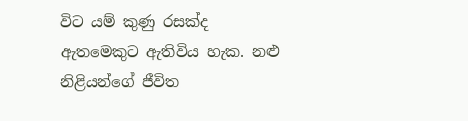විට යම් කුණු රසක්ද ඇතමෙකුට ඇතිවිය හැක. නළු නිළියන්ගේ ජීවිත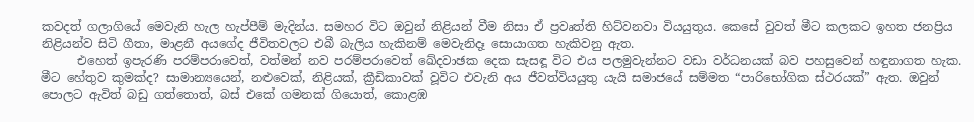කවදත් ගලාගියේ මෙවැනි හැල හැප්පීම් මැදින්ය. සමහර විට ඔවුන් නිළියන් වීම නිසා ඒ ප්‍රවෘත්ති හිට්වනවා වියයුතුය. කෙසේ වුවත් මීට කලකට ඉහත ජනප්‍රිය නිළියන්ව සිටි ගීතා, මාළනී අයගේද ජීවිතවලට එබී බැලිය හැකිනම් මෙවැනිදෑ සොයාගත හැකිවනු ඇත.
      එහෙත් ඉපැරණි පරම්පරාවෙත්, වත්මන් නව පරම්පරාවෙත් ඛේදවාඡක දෙක සැසඳූ විට එය පලමුවැන්නට වඩා වර්ධනයක් බව පහසුවෙන් හඳුනාගත හැක. මීට හේතුව කුමක්ද? සාමාන්‍යයෙන්, නළුවෙක්, නිළියක්, ක්‍රීඩිකාවක් වූවිට එවැනි අය ජීවත්වියයුතු යැයි සමාජයේ සම්මත “පාරිභෝගික ස්ථරයක්” ඇත. ඔවුන් පොලට ඇවිත් බඩු ගත්තොත්, බස් එකේ ගමනක් ගියොත්, කොළඹ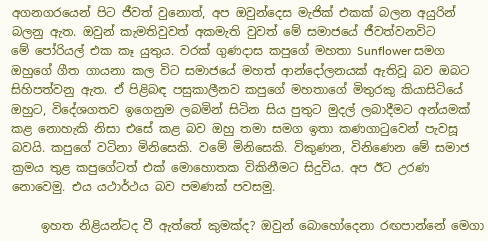අගනගරයෙන් පිට ජීවත් වුනොත්, අප ඔවුන්දෙස මැජික් එකක් බලන අයුරින් බලනු ඇත. ඔවුන් කැමතිවුවත් අකමැති වුවත් මේ සමාජයේ ජීවත්වනවිට මේ ‍පෝරියල් එක කෑ යුතුය. වරක් ගුණදාස කපුගේ මහතා Sunflower සමග ඔහුගේ ගීත ගායනා කල විට සමාජයේ මහත් ආන්දෝලනයක් ඇතිවූ බව ඔබට සිහිපත්වනු ඇත. ඒ පිළිබඳ පසුකාලීනව කපුගේ මහතාගේ මිතුරකු කියාසිටියේ ඔහුට, විදේශගතව ඉගෙනුම ලබමින් සිටින සිය පුතුට මුදල් ලබාදීමට අන්යමක් කළ නොහැකි නිසා එසේ කළ බව ඔහු තමා සමග ඉතා කණගාටුවෙන් පැවසූ බවයි. කපුගේ වටිනා මිනිසෙකි. වමේ මිනිසෙකි. විකුණන, විනිණෙන මේ සමාජ ක්‍රමය තුළ කපුගේටත් එක් මොහොතක විකිනීමට සිදුවිය. අප ඊට උරණ නොවෙමු. එය යථාර්ථය බව පමණක් පවසමු.

     ඉහත නිළියන්ටද වී ඇත්තේ කුමක්ද? ඔවුන් බොහෝදෙනා රඟපාන්නේ මෙගා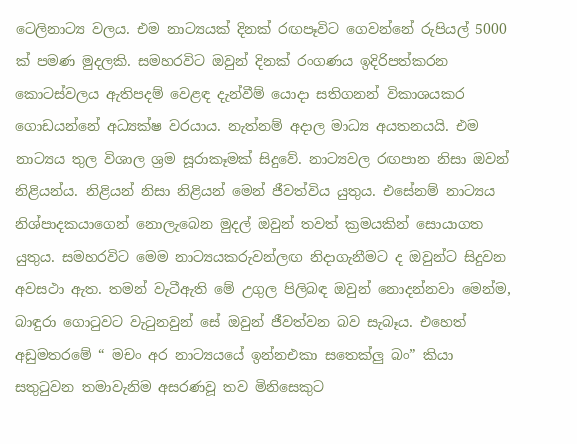ටෙලිනාට්‍ය වලය. එම නාට්‍යයක් දිනක් රඟපෑවිට ගෙවන්නේ රුපියල් 5000 ක් පමණ මුදලකි. සමහරවිට ඔවුන් දිනක් රංගණය ඉදිරිපත්කරන කොටස්වලය ඇතිපදම් වෙළඳ දැන්වීම් යොදා සතිගනන් විකාශයකර ගොඩයන්නේ අධ්‍යක්ෂ වරයාය. නැත්නම් අදාල මාධ්‍ය අයතනයයි. එම නාට්‍යය තුල විශාල ශ්‍රම සූරාකෑමක් සිදුවේ. නාට්‍යවල රඟපාන නිසා ඔවන් නිළියන්ය. නිළියන් නිසා නිළියන් මෙන් ජීවත්විය යුතුය. එසේනම් නාට්‍යය නිශ්පාදකයාගෙන් නොලැබෙන මුදල් ඔවුන් තවත් ක්‍රමයකින් සොයාගත යුතුය. සමහරවිට මෙම නාට්‍යයකරුවන්ලඟ නිදාගැනීමට ද ඔවුන්ට සිදුවන අවසථා ඇත. තමන් වැටීඇති මේ උගුල පිලිබඳ ඔවුන් නොදන්නවා මෙන්ම, බාඳුරා ගොටුවට වැටුනවුන් සේ ඔවුන් ජීවත්වන බව සැබෑය. එහෙත් අඩුමතරමේ “ මචං අර නාට්‍යයයේ ඉන්නඑකා සතෙක්ලු බං” කියා සතුටුවන තමාවැනිම අසරණවූ තව මිනිසෙකුට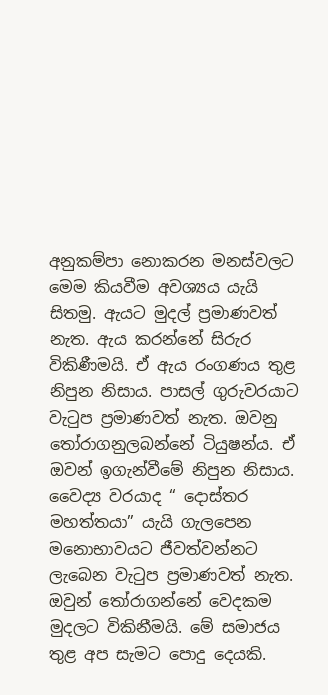අනුකම්පා නොකරන මනස්වලට මෙම කියවීම අවශ්‍යය යැයි සිතමු. ඇයට මුදල් ප්‍රමාණවත් නැත. ඇය කරන්නේ සිරුර විකිණීමයි. ඒ ඇය රංගණය තුළ නිපුන නිසාය. පාසල් ගුරුවරයාට වැටුප ප්‍රමාණවත් නැත. ඔවනු තෝරාගනුලබන්නේ ටියුෂන්ය. ඒ ඔවන් ඉගැන්වීමේ නිපුන නිසාය. වෛද්‍ය වරයාද “ දොස්තර මහත්තයා” යැයි ගැලපෙන මනොභාවයට ජීවත්වන්නට ලැබෙන වැටුප ප්‍රමාණවත් නැත. ඔවුන් තෝරාගන්නේ වෙදකම මුදලට විකිනීමයි. මේ සමාජය තුළ අප සැමට පොදු දෙයකි.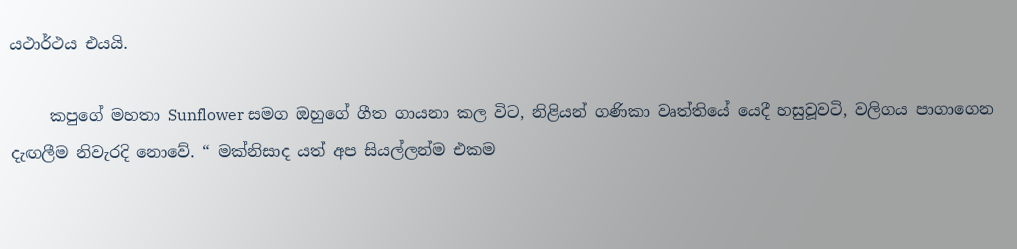යථාර්ථය එයයි.

     කපුගේ මහතා Sunflower සමග ඔහුගේ ගීත ගායනා කල විට, නිළියන් ගණිකා වෘත්තියේ යෙදී හසුවූවටි, වලිගය පාගාගෙන දැඟලීම නිවැරදි නොවේ. “ මක්නිසාද යත් අප සියල්ලන්ම එකම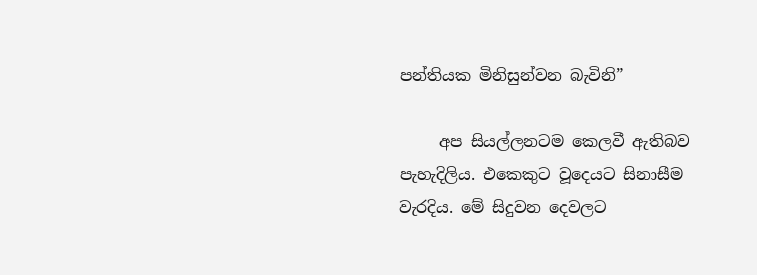පන්තියක මිනිසුන්වන බැවිනි”

     අප සියල්ලනටම කෙලවී ඇතිබව පැහැදිලිය. එකෙකුට වූදෙයට සිනාසීම වැරදිය. මේ සිදුවන දෙවලට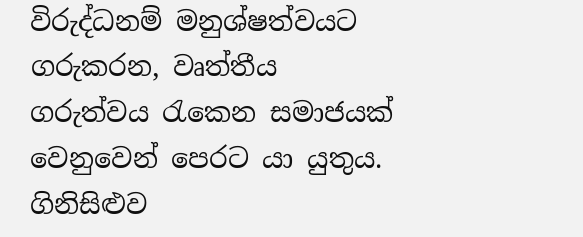විරුද්ධනම් මනුශ්ෂත්වයට ගරුකරන, වෘත්තීය ගරුත්වය රැකෙන සමාජයක් වෙනුවෙන් පෙරට යා යුතුය.
ගිනිසිළුව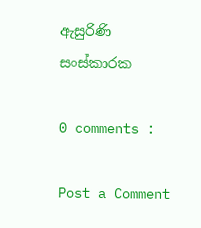ඇසුරිණි
සංස්කාරක

0 comments :

Post a Comment